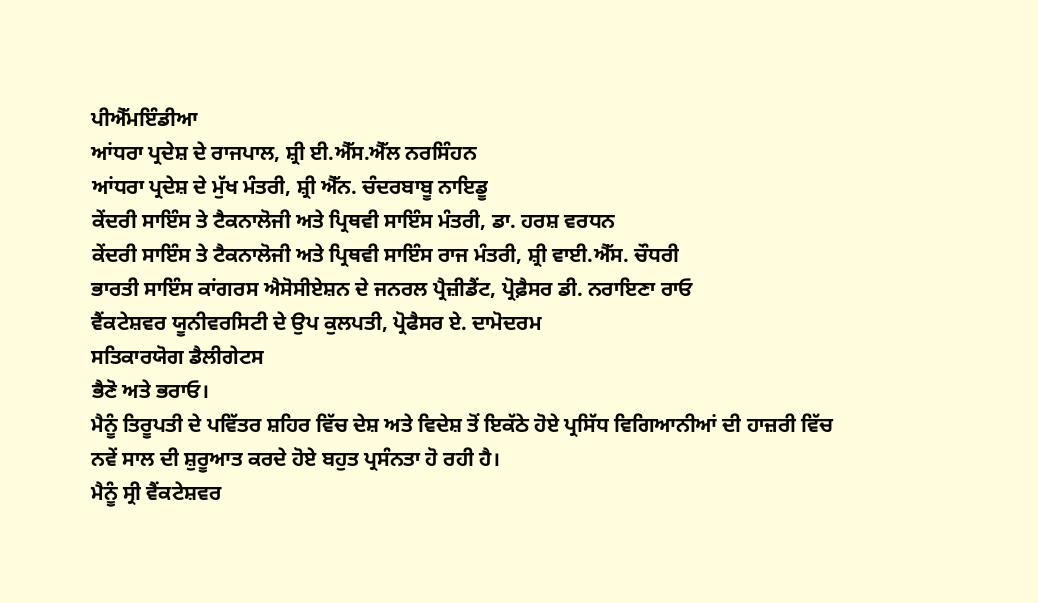ਪੀਐੱਮਇੰਡੀਆ
ਆਂਧਰਾ ਪ੍ਰਦੇਸ਼ ਦੇ ਰਾਜਪਾਲ, ਸ਼੍ਰੀ ਈ.ਐੱਸ.ਐੱਲ ਨਰਸਿੰਹਨ
ਆਂਧਰਾ ਪ੍ਰਦੇਸ਼ ਦੇ ਮੁੱਖ ਮੰਤਰੀ, ਸ਼੍ਰੀ ਐੱਨ. ਚੰਦਰਬਾਬੂ ਨਾਇਡੂ
ਕੇਂਦਰੀ ਸਾਇੰਸ ਤੇ ਟੈਕਨਾਲੋਜੀ ਅਤੇ ਪ੍ਰਿਥਵੀ ਸਾਇੰਸ ਮੰਤਰੀ, ਡਾ. ਹਰਸ਼ ਵਰਧਨ
ਕੇਂਦਰੀ ਸਾਇੰਸ ਤੇ ਟੈਕਨਾਲੋਜੀ ਅਤੇ ਪ੍ਰਿਥਵੀ ਸਾਇੰਸ ਰਾਜ ਮੰਤਰੀ, ਸ਼੍ਰੀ ਵਾਈ.ਐੱਸ. ਚੌਧਰੀ
ਭਾਰਤੀ ਸਾਇੰਸ ਕਾਂਗਰਸ ਐਸੋਸੀਏਸ਼ਨ ਦੇ ਜਨਰਲ ਪ੍ਰੈਜ਼ੀਡੈਂਟ, ਪ੍ਰੋਫ਼ੈਸਰ ਡੀ. ਨਰਾਇਣਾ ਰਾਓ
ਵੈਂਕਟੇਸ਼ਵਰ ਯੂਨੀਵਰਸਿਟੀ ਦੇ ਉਪ ਕੁਲਪਤੀ, ਪ੍ਰੋਫੈਸਰ ਏ. ਦਾਮੋਦਰਮ
ਸਤਿਕਾਰਯੋਗ ਡੈਲੀਗੇਟਸ
ਭੈਣੋ ਅਤੇ ਭਰਾਓ।
ਮੈਨੂੰ ਤਿਰੂਪਤੀ ਦੇ ਪਵਿੱਤਰ ਸ਼ਹਿਰ ਵਿੱਚ ਦੇਸ਼ ਅਤੇ ਵਿਦੇਸ਼ ਤੋਂ ਇਕੱਠੇ ਹੋਏ ਪ੍ਰਸਿੱਧ ਵਿਗਿਆਨੀਆਂ ਦੀ ਹਾਜ਼ਰੀ ਵਿੱਚ ਨਵੇਂ ਸਾਲ ਦੀ ਸ਼ੁਰੂਆਤ ਕਰਦੇ ਹੋਏ ਬਹੁਤ ਪ੍ਰਸੰਨਤਾ ਹੋ ਰਹੀ ਹੈ।
ਮੈਨੂੰ ਸ੍ਰੀ ਵੈਂਕਟੇਸ਼ਵਰ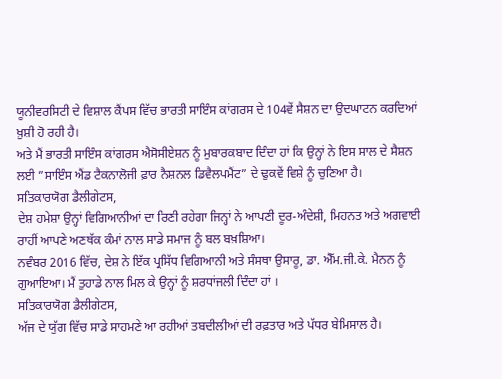ਯੂਨੀਵਰਸਿਟੀ ਦੇ ਵਿਸ਼ਾਲ ਕੈਂਪਸ ਵਿੱਚ ਭਾਰਤੀ ਸਾਇੰਸ ਕਾਂਗਰਸ ਦੇ 104ਵੇਂ ਸੈਸ਼ਨ ਦਾ ਉਦਘਾਟਨ ਕਰਦਿਆਂ ਖ਼ੁਸ਼ੀ ਹੋ ਰਹੀ ਹੈ।
ਅਤੇ ਮੈਂ ਭਾਰਤੀ ਸਾਇੰਸ ਕਾਂਗਰਸ ਐਸੋਸੀਏਸ਼ਨ ਨੂੰ ਮੁਬਾਰਕਬਾਦ ਦਿੰਦਾ ਹਾਂ ਕਿ ਉਨ੍ਹਾਂ ਨੇ ਇਸ ਸਾਲ ਦੇ ਸੈਸ਼ਨ ਲਈ ”ਸਾਇੰਸ ਐਂਡ ਟੈਕਨਾਲੋਜੀ ਫ਼ਾਰ ਨੈਸ਼ਨਲ ਡਿਵੈਲਪਮੈਂਟ” ਦੇ ਢੁਕਵੇਂ ਵਿਸ਼ੇ ਨੂੰ ਚੁਣਿਆ ਹੈ।
ਸਤਿਕਾਰਯੋਗ ਡੈਲੀਗੇਟਸ,
ਦੇਸ਼ ਹਮੇਸ਼ਾ ਉਨ੍ਹਾਂ ਵਿਗਿਆਨੀਆਂ ਦਾ ਰਿਣੀ ਰਹੇਗਾ ਜਿਨ੍ਹਾਂ ਨੇ ਆਪਣੀ ਦੂਰ-ਅੰਦੇਸ਼ੀ, ਮਿਹਨਤ ਅਤੇ ਅਗਵਾਈ ਰਾਹੀਂ ਆਪਣੇ ਅਣਥੱਕ ਕੰਮਾਂ ਨਾਲ ਸਾਡੇ ਸਮਾਜ ਨੂੰ ਬਲ ਬਖ਼ਸ਼ਿਆ।
ਨਵੰਬਰ 2016 ਵਿੱਚ, ਦੇਸ਼ ਨੇ ਇੱਕ ਪ੍ਰਸਿੱਧ ਵਿਗਿਆਨੀ ਅਤੇ ਸੰਸਥਾ ਉਸਾਰੂ, ਡਾ. ਐੱਮ.ਜੀ.ਕੇ. ਮੈਨਨ ਨੂੰ ਗੁਆਇਆ। ਮੈਂ ਤੁਹਾਡੇ ਨਾਲ ਮਿਲ ਕੇ ਉਨ੍ਹਾਂ ਨੂੰ ਸ਼ਰਧਾਂਜਲੀ ਦਿੰਦਾ ਹਾਂ ।
ਸਤਿਕਾਰਯੋਗ ਡੈਲੀਗੇਟਸ,
ਅੱਜ ਦੇ ਯੁੱਗ ਵਿੱਚ ਸਾਡੇ ਸਾਹਮਣੇ ਆ ਰਹੀਆਂ ਤਬਦੀਲੀਆਂ ਦੀ ਰਫ਼ਤਾਰ ਅਤੇ ਪੱਧਰ ਬੇਮਿਸਾਲ ਹੈ।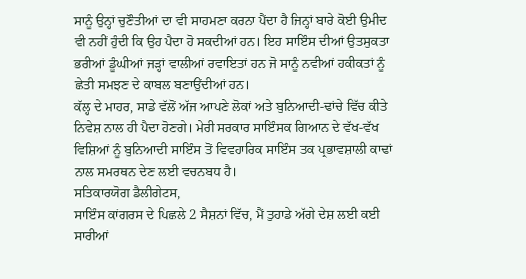ਸਾਨੂੰ ਉਨ੍ਹਾਂ ਚੁਣੌਤੀਆਂ ਦਾ ਵੀ ਸਾਹਮਣਾ ਕਰਨਾ ਪੈਂਦਾ ਹੈ ਜਿਨ੍ਹਾਂ ਬਾਰੇ ਕੋਈ ਉਮੀਦ ਵੀ ਨਹੀਂ ਹੁੰਦੀ ਕਿ ਉਹ ਪੈਦਾ ਹੋ ਸਕਦੀਆਂ ਹਨ। ਇਹ ਸਾਇੰਸ ਦੀਆਂ ਉਤਸੁਕਤਾ ਭਰੀਆਂ ਡੂੰਘੀਆਂ ਜੜ੍ਹਾਂ ਵਾਲੀਆਂ ਰਵਾਇਤਾਂ ਹਨ ਜੋ ਸਾਨੂੰ ਨਵੀਆਂ ਹਕੀਕਤਾਂ ਨੂੰ ਛੇਤੀ ਸਮਝਣ ਦੇ ਕਾਬਲ ਬਣਾਉਂਦੀਆਂ ਹਨ।
ਕੱਲ੍ਹ ਦੇ ਮਾਹਰ, ਸਾਡੇ ਵੱਲੋਂ ਅੱਜ ਆਪਣੇ ਲੋਕਾਂ ਅਤੇ ਬੁਨਿਆਦੀ-ਢਾਂਚੇ ਵਿੱਚ ਕੀਤੇ ਨਿਵੇਸ਼ ਨਾਲ ਹੀ ਪੈਦਾ ਹੋਣਗੇ। ਮੇਰੀ ਸਰਕਾਰ ਸਾਇੰਸਕ ਗਿਆਨ ਦੇ ਵੱਖ-ਵੱਖ ਵਿਸ਼ਿਆਂ ਨੂੰ ਬੁਨਿਆਦੀ ਸਾਇੰਸ ਤੋਂ ਵਿਵਹਾਰਿਕ ਸਾਇੰਸ ਤਕ ਪ੍ਰਭਾਵਸ਼ਾਲੀ ਕਾਢਾਂ ਨਾਲ ਸਮਰਥਨ ਦੇਣ ਲਈ ਵਚਨਬਧ ਹੈ।
ਸਤਿਕਾਰਯੋਗ ਡੈਲੀਗੇਟਸ,
ਸਾਇੰਸ ਕਾਂਗਰਸ ਦੇ ਪਿਛਲੇ 2 ਸੈਸ਼ਨਾਂ ਵਿੱਚ, ਮੈਂ ਤੁਹਾਡੇ ਅੱਗੇ ਦੇਸ਼ ਲਈ ਕਈ ਸਾਰੀਆਂ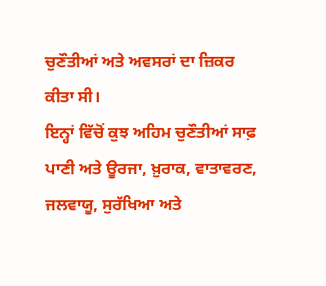ਚੁਣੌਤੀਆਂ ਅਤੇ ਅਵਸਰਾਂ ਦਾ ਜ਼ਿਕਰ ਕੀਤਾ ਸੀ।
ਇਨ੍ਹਾਂ ਵਿੱਚੋਂ ਕੁਝ ਅਹਿਮ ਚੁਣੌਤੀਆਂ ਸਾਫ਼ ਪਾਣੀ ਅਤੇ ਊਰਜਾ, ਖ਼ੁਰਾਕ, ਵਾਤਾਵਰਣ, ਜਲਵਾਯੂ, ਸੁਰੱਖਿਆ ਅਤੇ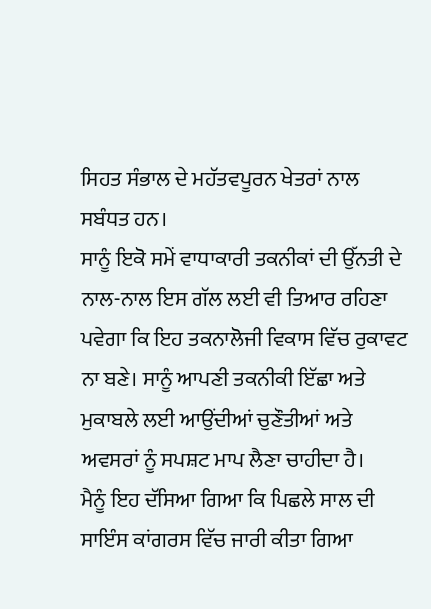ਸਿਹਤ ਸੰਭਾਲ ਦੇ ਮਹੱਤਵਪੂਰਨ ਖੇਤਰਾਂ ਨਾਲ ਸਬੰਧਤ ਹਨ।
ਸਾਨੂੰ ਇਕੋ ਸਮੇਂ ਵਾਧਾਕਾਰੀ ਤਕਨੀਕਾਂ ਦੀ ਉੱਨਤੀ ਦੇ ਨਾਲ-ਨਾਲ ਇਸ ਗੱਲ ਲਈ ਵੀ ਤਿਆਰ ਰਹਿਣਾ ਪਵੇਗਾ ਕਿ ਇਹ ਤਕਨਾਲੋਜੀ ਵਿਕਾਸ ਵਿੱਚ ਰੁਕਾਵਟ ਨਾ ਬਣੇ। ਸਾਨੂੰ ਆਪਣੀ ਤਕਨੀਕੀ ਇੱਛਾ ਅਤੇ ਮੁਕਾਬਲੇ ਲਈ ਆਉਂਦੀਆਂ ਚੁਣੌਤੀਆਂ ਅਤੇ ਅਵਸਰਾਂ ਨੂੰ ਸਪਸ਼ਟ ਮਾਪ ਲੈਣਾ ਚਾਹੀਦਾ ਹੈ।
ਮੈਨੂੰ ਇਹ ਦੱਸਿਆ ਗਿਆ ਕਿ ਪਿਛਲੇ ਸਾਲ ਦੀ ਸਾਇੰਸ ਕਾਂਗਰਸ ਵਿੱਚ ਜਾਰੀ ਕੀਤਾ ਗਿਆ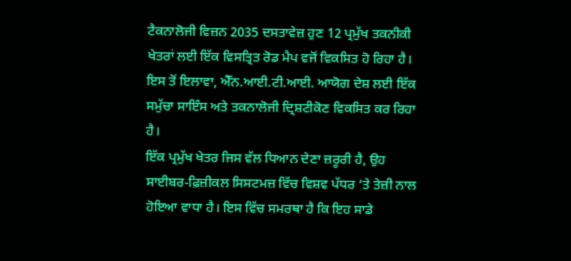ਟੈਕਨਾਲੋਜੀ ਵਿਜ਼ਨ 2035 ਦਸਤਾਵੇਜ਼ ਹੁਣ 12 ਪ੍ਰਮੁੱਖ ਤਕਨੀਕੀ ਖੇਤਰਾਂ ਲਈ ਇੱਕ ਵਿਸਤ੍ਰਿਤ ਰੋਡ ਮੈਪ ਵਜੋਂ ਵਿਕਸਿਤ ਹੋ ਰਿਹਾ ਹੈ। ਇਸ ਤੋਂ ਇਲਾਵਾ, ਐੱਨ.ਆਈ.ਟੀ.ਆਈ. ਆਯੋਗ ਦੇਸ਼ ਲਈ ਇੱਕ ਸਮੁੱਚਾ ਸਾਇੰਸ ਅਤੇ ਤਕਨਾਲੋਜੀ ਦ੍ਰਿਸ਼ਟੀਕੋਣ ਵਿਕਸਿਤ ਕਰ ਰਿਹਾ ਹੈ।
ਇੱਕ ਪ੍ਰਮੁੱਖ ਖੇਤਰ ਜਿਸ ਵੱਲ ਧਿਆਨ ਦੇਣਾ ਜ਼ਰੂਰੀ ਹੈ, ਉਹ ਸਾਈਬਰ-ਫ਼ਿਜ਼ੀਕਲ ਸਿਸਟਮਜ਼ ਵਿੱਚ ਵਿਸ਼ਵ ਪੱਧਰ ‘ਤੇ ਤੇਜ਼ੀ ਨਾਲ ਹੋਇਆ ਵਾਧਾ ਹੈ। ਇਸ ਵਿੱਚ ਸਮਰਥਾ ਹੈ ਕਿ ਇਹ ਸਾਡੇ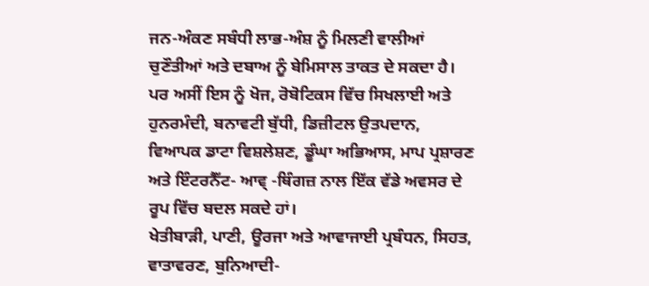ਜਨ-ਅੰਕਣ ਸਬੰਧੀ ਲਾਭ-ਅੰਸ਼ ਨੂੰ ਮਿਲਣੀ ਵਾਲੀਆਂ ਚੁਣੌਤੀਆਂ ਅਤੇ ਦਬਾਅ ਨੂੰ ਬੇਮਿਸਾਲ ਤਾਕਤ ਦੇ ਸਕਦਾ ਹੈ। ਪਰ ਅਸੀਂ ਇਸ ਨੂੰ ਖੋਜ, ਰੋਬੋਟਿਕਸ ਵਿੱਚ ਸਿਖਲਾਈ ਅਤੇ ਹੁਨਰਮੰਦੀ, ਬਨਾਵਟੀ ਬੁੱਧੀ, ਡਿਜ਼ੀਟਲ ਉਤਪਦਾਨ, ਵਿਆਪਕ ਡਾਟਾ ਵਿਸ਼ਲੇਸ਼ਣ, ਡੂੰਘਾ ਅਭਿਆਸ, ਮਾਪ ਪ੍ਰਸ਼ਾਰਣ ਅਤੇ ਇੰਟਰਨੈੱਟ- ਆਵ੍ -ਥਿੰਗਜ਼ ਨਾਲ ਇੱਕ ਵੱਡੇ ਅਵਸਰ ਦੇ ਰੂਪ ਵਿੱਚ ਬਦਲ ਸਕਦੇ ਹਾਂ।
ਖੇਤੀਬਾੜੀ, ਪਾਣੀ, ਊਰਜਾ ਅਤੇ ਆਵਾਜਾਈ ਪ੍ਰਬੰਧਨ, ਸਿਹਤ, ਵਾਤਾਵਰਣ, ਬੁਨਿਆਦੀ-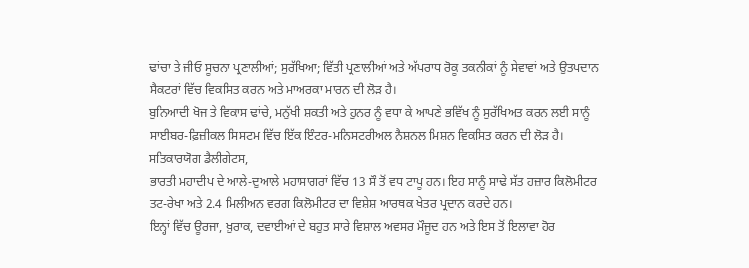ਢਾਂਚਾ ਤੇ ਜੀਓ ਸੂਚਨਾ ਪ੍ਰਣਾਲੀਆਂ; ਸੁਰੱਖਿਆ; ਵਿੱਤੀ ਪ੍ਰਣਾਲੀਆਂ ਅਤੇ ਅੱਪਰਾਧ ਰੋਕੂ ਤਕਨੀਕਾਂ ਨੂੰ ਸੇਵਾਵਾਂ ਅਤੇ ਉਤਪਦਾਨ ਸੈਕਟਰਾਂ ਵਿੱਚ ਵਿਕਸਿਤ ਕਰਨ ਅਤੇ ਮਾਅਰਕਾ ਮਾਰਨ ਦੀ ਲੋੜ ਹੈ।
ਬੁਨਿਆਦੀ ਖੋਜ ਤੇ ਵਿਕਾਸ ਢਾਂਚੇ, ਮਨੁੱਖੀ ਸ਼ਕਤੀ ਅਤੇ ਹੁਨਰ ਨੂੰ ਵਧਾ ਕੇ ਆਪਣੇ ਭਵਿੱਖ ਨੂੰ ਸੁਰੱਖਿਅਤ ਕਰਨ ਲਈ ਸਾਨੂੰ ਸਾਈਬਰ-ਫ਼ਿਜ਼ੀਕਲ ਸਿਸਟਮ ਵਿੱਚ ਇੱਕ ਇੰਟਰ-ਮਨਿਸਟਰੀਅਲ ਨੈਸ਼ਨਲ ਮਿਸ਼ਨ ਵਿਕਸਿਤ ਕਰਨ ਦੀ ਲੋੜ ਹੈ।
ਸਤਿਕਾਰਯੋਗ ਡੈਲੀਗੇਟਸ,
ਭਾਰਤੀ ਮਹਾਦੀਪ ਦੇ ਆਲੇ-ਦੁਆਲੇ ਮਹਾਸਾਗਰਾਂ ਵਿੱਚ 13 ਸੌ ਤੋਂ ਵਧ ਟਾਪੂ ਹਨ। ਇਹ ਸਾਨੂੰ ਸਾਢੇ ਸੱਤ ਹਜ਼ਾਰ ਕਿਲੋਮੀਟਰ ਤਟ-ਰੇਖਾ ਅਤੇ 2.4 ਮਿਲੀਅਨ ਵਰਗ ਕਿਲੋਮੀਟਰ ਦਾ ਵਿਸ਼ੇਸ਼ ਆਰਥਕ ਖੇਤਰ ਪ੍ਰਦਾਨ ਕਰਦੇ ਹਨ।
ਇਨ੍ਹਾਂ ਵਿੱਚ ਊਰਜਾ, ਖ਼ੁਰਾਕ, ਦਵਾਈਆਂ ਦੇ ਬਹੁਤ ਸਾਰੇ ਵਿਸ਼ਾਲ ਅਵਸਰ ਮੌਜੂਦ ਹਨ ਅਤੇ ਇਸ ਤੋਂ ਇਲਾਵਾ ਹੋਰ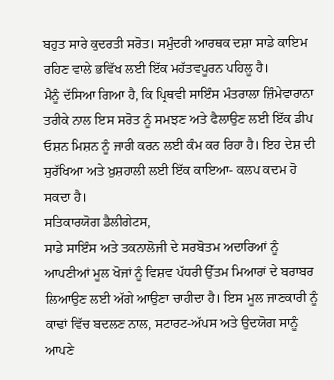ਬਹੁਤ ਸਾਰੇ ਕੁਦਰਤੀ ਸਰੋਤ। ਸਮੁੰਦਰੀ ਆਰਥਕ ਦਸ਼ਾ ਸਾਡੇ ਕਾਇਮ ਰਹਿਣ ਵਾਲੇ ਭਵਿੱਖ ਲਈ ਇੱਕ ਮਹੱਤਵਪੂਰਨ ਪਹਿਲੂ ਹੈ।
ਮੈਨੂੰ ਦੱਸਿਆ ਗਿਆ ਹੈ, ਕਿ ਪ੍ਰਿਥਵੀ ਸਾਇੰਸ ਮੰਤਰਾਲਾ ਜ਼ਿੰਮੇਵਾਰਾਨਾ ਤਰੀਕੇ ਨਾਲ ਇਸ ਸਰੋਤ ਨੂੰ ਸਮਝਣ ਅਤੇ ਫੈਲਾਉਣ ਲਈ ਇੱਕ ਡੀਪ ਓਸ਼ਨ ਮਿਸ਼ਨ ਨੂੰ ਜਾਰੀ ਕਰਨ ਲਈ ਕੰਮ ਕਰ ਰਿਹਾ ਹੈ। ਇਹ ਦੇਸ਼ ਦੀ ਸੁਰੱਖਿਆ ਅਤੇ ਖ਼ੁਸ਼ਹਾਲੀ ਲਈ ਇੱਕ ਕਾਇਆ- ਕਲਪ ਕਦਮ ਹੋ ਸਕਦਾ ਹੈ।
ਸਤਿਕਾਰਯੋਗ ਡੈਲੀਗੇਟਸ,
ਸਾਡੇ ਸਾਇੰਸ ਅਤੇ ਤਕਨਾਲੋਜੀ ਦੇ ਸਰਬੋਤਮ ਅਦਾਰਿਆਂ ਨੂੰ ਆਪਣੀਆਂ ਮੂਲ ਖੋਜਾਂ ਨੂੰ ਵਿਸ਼ਵ ਪੱਧਰੀ ਉੱਤਮ ਮਿਆਰਾਂ ਦੇ ਬਰਾਬਰ ਲਿਆਉਣ ਲਈ ਅੱਗੇ ਆਉਣਾ ਚਾਹੀਦਾ ਹੈ। ਇਸ ਮੂਲ ਜਾਣਕਾਰੀ ਨੂੰ ਕਾਢਾਂ ਵਿੱਚ ਬਦਲਣ ਨਾਲ, ਸਟਾਰਟ-ਅੱਪਸ ਅਤੇ ਉਦਯੋਗ ਸਾਨੂੰ ਆਪਣੇ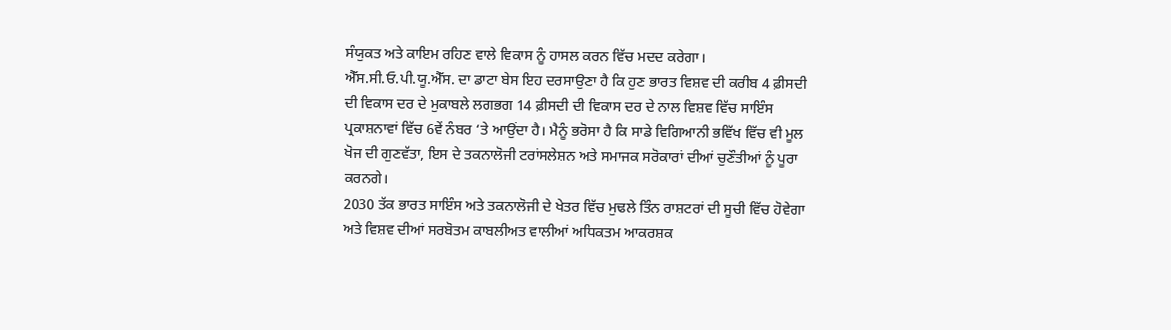ਸੰਯੁਕਤ ਅਤੇ ਕਾਇਮ ਰਹਿਣ ਵਾਲੇ ਵਿਕਾਸ ਨੂੰ ਹਾਸਲ ਕਰਨ ਵਿੱਚ ਮਦਦ ਕਰੇਗਾ।
ਐੱਸ.ਸੀ.ਓ.ਪੀ.ਯੂ.ਐੱਸ. ਦਾ ਡਾਟਾ ਬੇਸ ਇਹ ਦਰਸਾਉਣਾ ਹੈ ਕਿ ਹੁਣ ਭਾਰਤ ਵਿਸ਼ਵ ਦੀ ਕਰੀਬ 4 ਫ਼ੀਸਦੀ ਦੀ ਵਿਕਾਸ ਦਰ ਦੇ ਮੁਕਾਬਲੇ ਲਗਭਗ 14 ਫ਼ੀਸਦੀ ਦੀ ਵਿਕਾਸ ਦਰ ਦੇ ਨਾਲ ਵਿਸ਼ਵ ਵਿੱਚ ਸਾਇੰਸ ਪ੍ਰਕਾਸ਼ਨਾਵਾਂ ਵਿੱਚ 6ਵੇਂ ਨੰਬਰ ‘ਤੇ ਆਉਂਦਾ ਹੈ। ਮੈਨੂੰ ਭਰੋਸਾ ਹੈ ਕਿ ਸਾਡੇ ਵਿਗਿਆਨੀ ਭਵਿੱਖ ਵਿੱਚ ਵੀ ਮੂਲ ਖੋਜ ਦੀ ਗੁਣਵੱਤਾ, ਇਸ ਦੇ ਤਕਨਾਲੋਜੀ ਟਰਾਂਸਲੇਸ਼ਨ ਅਤੇ ਸਮਾਜਕ ਸਰੋਕਾਰਾਂ ਦੀਆਂ ਚੁਣੌਤੀਆਂ ਨੂੰ ਪੂਰਾ ਕਰਨਗੇ।
2030 ਤੱਕ ਭਾਰਤ ਸਾਇੰਸ ਅਤੇ ਤਕਨਾਲੋਜੀ ਦੇ ਖੇਤਰ ਵਿੱਚ ਮੁਢਲੇ ਤਿੰਨ ਰਾਸ਼ਟਰਾਂ ਦੀ ਸੂਚੀ ਵਿੱਚ ਹੋਵੇਗਾ ਅਤੇ ਵਿਸ਼ਵ ਦੀਆਂ ਸਰਬੋਤਮ ਕਾਬਲੀਅਤ ਵਾਲੀਆਂ ਅਧਿਕਤਮ ਆਕਰਸ਼ਕ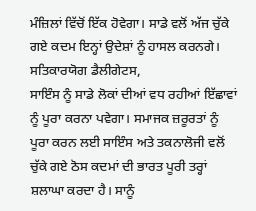ਮੰਜ਼ਿਲਾਂ ਵਿੱਚੋਂ ਇੱਕ ਹੋਵੇਗਾ। ਸਾਡੇ ਵਲੋਂ ਅੱਜ ਚੁੱਕੇ ਗਏ ਕਦਮ ਇਨ੍ਹਾਂ ਉਦੇਸ਼ਾਂ ਨੂੰ ਹਾਸਲ ਕਰਨਗੇ।
ਸਤਿਕਾਰਯੋਗ ਡੈਲੀਗੇਟਸ,
ਸਾਇੰਸ ਨੂੰ ਸਾਡੇ ਲੋਕਾਂ ਦੀਆਂ ਵਧ ਰਹੀਆਂ ਇੱਛਾਵਾਂ ਨੂੰ ਪੂਰਾ ਕਰਨਾ ਪਵੇਗਾ। ਸਮਾਜਕ ਜ਼ਰੂਰਤਾਂ ਨੂੰ ਪੂਰਾ ਕਰਨ ਲਈ ਸਾਇੰਸ ਅਤੇ ਤਕਨਾਲੋਜੀ ਵਲੋਂ ਚੁੱਕੇ ਗਏ ਠੋਸ ਕਦਮਾਂ ਦੀ ਭਾਰਤ ਪੂਰੀ ਤਰ੍ਹਾਂ ਸ਼ਲਾਘਾ ਕਰਦਾ ਹੈ। ਸਾਨੂੰ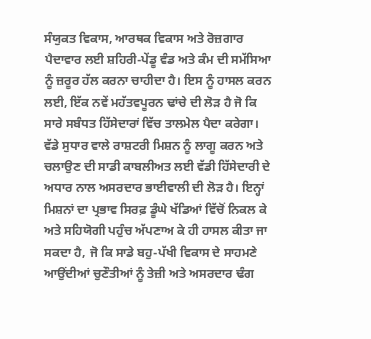ਸੰਯੁਕਤ ਵਿਕਾਸ, ਆਰਥਕ ਵਿਕਾਸ ਅਤੇ ਰੋਜ਼ਗਾਰ ਪੈਦਾਵਾਰ ਲਈ ਸ਼ਹਿਰੀ-ਪੇਂਡੂ ਵੰਡ ਅਤੇ ਕੰਮ ਦੀ ਸਮੱਸਿਆ ਨੂੰ ਜ਼ਰੂਰ ਹੱਲ ਕਰਨਾ ਚਾਹੀਦਾ ਹੈ। ਇਸ ਨੂੰ ਹਾਸਲ ਕਰਨ ਲਈ, ਇੱਕ ਨਵੇਂ ਮਹੱਤਵਪੂਰਨ ਢਾਂਚੇ ਦੀ ਲੋੜ ਹੈ ਜੋ ਕਿ ਸਾਰੇ ਸਬੰਧਤ ਹਿੱਸੇਦਾਰਾਂ ਵਿੱਚ ਤਾਲਮੇਲ ਪੈਦਾ ਕਰੇਗਾ।
ਵੱਡੇ ਸੁਧਾਰ ਵਾਲੇ ਰਾਸ਼ਟਰੀ ਮਿਸ਼ਨ ਨੂੰ ਲਾਗੂ ਕਰਨ ਅਤੇ ਚਲਾਉਣ ਦੀ ਸਾਡੀ ਕਾਬਲੀਅਤ ਲਈ ਵੱਡੀ ਹਿੱਸੇਦਾਰੀ ਦੇ ਅਧਾਰ ਨਾਲ ਅਸਰਦਾਰ ਭਾਈਵਾਲੀ ਦੀ ਲੋੜ ਹੈ। ਇਨ੍ਹਾਂ ਮਿਸ਼ਨਾਂ ਦਾ ਪ੍ਰਭਾਵ ਸਿਰਫ਼ ਡੂੰਘੇ ਖੱਡਿਆਂ ਵਿੱਚੋਂ ਨਿਕਲ ਕੇ ਅਤੇ ਸਹਿਯੋਗੀ ਪਹੁੰਚ ਅੱਪਣਾਅ ਕੇ ਹੀ ਹਾਸਲ ਕੀਤਾ ਜਾ ਸਕਦਾ ਹੈ, ਜੋ ਕਿ ਸਾਡੇ ਬਹੁ-ਪੱਖੀ ਵਿਕਾਸ ਦੇ ਸਾਹਮਣੇ ਆਉਂਦੀਆਂ ਚੁਣੌਤੀਆਂ ਨੂੰ ਤੇਜ਼ੀ ਅਤੇ ਅਸਰਦਾਰ ਢੰਗ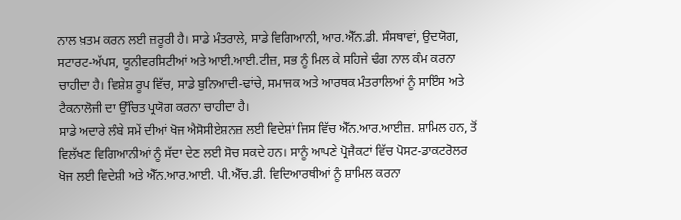ਨਾਲ ਖ਼ਤਮ ਕਰਨ ਲਈ ਜ਼ਰੂਰੀ ਹੈ। ਸਾਡੇ ਮੰਤਰਾਲੇ, ਸਾਡੇ ਵਿਗਿਆਨੀ, ਆਰ.ਐੱਨ.ਡੀ. ਸੰਸਥਾਵਾਂ, ਉਦਯੋਗ, ਸਟਾਰਟ-ਅੱਪਸ, ਯੂਨੀਵਰਸਿਟੀਆਂ ਅਤੇ ਆਈ.ਆਈ.ਟੀਜ਼, ਸਭ ਨੂੰ ਮਿਲ ਕੇ ਸਹਿਜੇ ਢੰਗ ਨਾਲ ਕੰਮ ਕਰਨਾ ਚਾਹੀਦਾ ਹੈ। ਵਿਸ਼ੇਸ਼ ਰੂਪ ਵਿੱਚ, ਸਾਡੇ ਬੁਨਿਆਦੀ-ਢਾਂਚੇ, ਸਮਾਜਕ ਅਤੇ ਆਰਥਕ ਮੰਤਰਾਲਿਆਂ ਨੂੰ ਸਾਇੰਸ ਅਤੇ ਟੈਕਨਾਲੋਜੀ ਦਾ ਉੱਚਿਤ ਪ੍ਰਯੋਗ ਕਰਨਾ ਚਾਹੀਦਾ ਹੈ।
ਸਾਡੇ ਅਦਾਰੇ ਲੰਬੇ ਸਮੇਂ ਦੀਆਂ ਖੋਜ ਐਸੋਸੀਏਸ਼ਨਜ਼ ਲਈ ਵਿਦੇਸ਼ਾਂ ਜਿਸ ਵਿੱਚ ਐੱਨ.ਆਰ.ਆਈਜ਼. ਸ਼ਾਮਿਲ ਹਨ, ਤੋਂ ਵਿਲੱਖਣ ਵਿਗਿਆਨੀਆਂ ਨੂੰ ਸੱਦਾ ਦੇਣ ਲਈ ਸੋਚ ਸਕਦੇ ਹਨ। ਸਾਨੂੰ ਆਪਣੇ ਪ੍ਰੋਜੈਕਟਾਂ ਵਿੱਚ ਪੋਸਟ-ਡਾਕਟਰੋਲਰ ਖੋਜ ਲਈ ਵਿਦੇਸ਼ੀ ਅਤੇ ਐੱਨ.ਆਰ.ਆਈ. ਪੀ.ਐੱਚ.ਡੀ. ਵਿਦਿਆਰਥੀਆਂ ਨੂੰ ਸ਼ਾਮਿਲ ਕਰਨਾ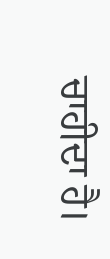ਚਾਹੀਦਾ ਹੈ।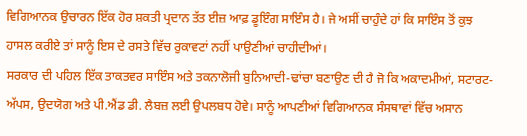ਵਿਗਿਆਨਕ ਉਚਾਰਨ ਇੱਕ ਹੋਰ ਸ਼ਕਤੀ ਪ੍ਰਦਾਨ ਤੱਤ ਈਜ਼ ਆਫ਼ ਡੂਇੰਗ ਸਾਇੰਸ ਹੈ। ਜੇ ਅਸੀਂ ਚਾਹੁੰਦੇ ਹਾਂ ਕਿ ਸਾਇੰਸ ਤੋਂ ਕੁਝ ਹਾਸਲ ਕਰੀਏ ਤਾਂ ਸਾਨੂੰ ਇਸ ਦੇ ਰਸਤੇ ਵਿੱਚ ਰੁਕਾਵਟਾਂ ਨਹੀਂ ਪਾਉਣੀਆਂ ਚਾਹੀਦੀਆਂ।
ਸਰਕਾਰ ਦੀ ਪਹਿਲ ਇੱਕ ਤਾਕਤਵਰ ਸਾਇੰਸ ਅਤੇ ਤਕਨਾਲੋਜੀ ਬੁਨਿਆਦੀ-ਢਾਂਚਾ ਬਣਾਉਣ ਦੀ ਹੈ ਜੋ ਕਿ ਅਕਾਦਮੀਆਂ, ਸਟਾਰਟ-ਅੱਪਸ, ਉਦਯੋਗ ਅਤੇ ਪੀ.ਐਂਡ ਡੀ. ਲੈਬਜ਼ ਲਈ ਉਪਲਬਧ ਹੋਵੇ। ਸਾਨੂੰ ਆਪਣੀਆਂ ਵਿਗਿਆਨਕ ਸੰਸਥਾਵਾਂ ਵਿੱਚ ਅਸਾਨ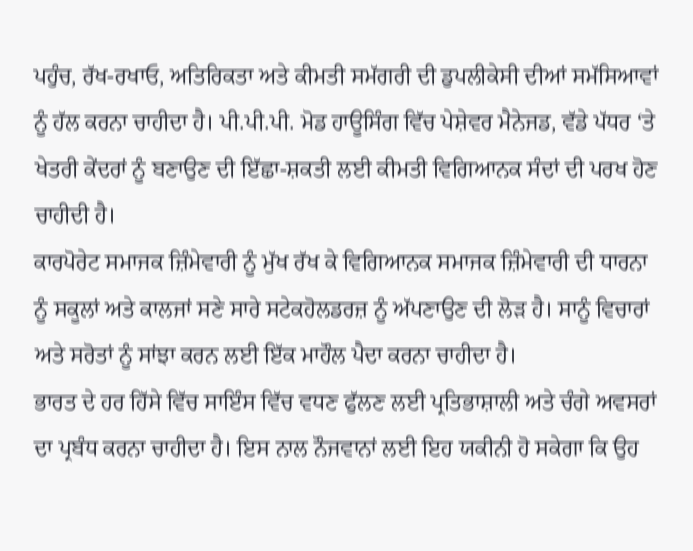ਪਹੁੰਚ, ਰੱਖ-ਰਖਾਓ, ਅਤਿਰਿਕਤਾ ਅਤੇ ਕੀਮਤੀ ਸਮੱਗਰੀ ਦੀ ਡੁਪਲੀਕੇਸੀ ਦੀਆਂ ਸਮੱਸਿਆਵਾਂ ਨੂੰ ਹੱਲ ਕਰਨਾ ਚਾਹੀਦਾ ਹੈ। ਪੀ.ਪੀ.ਪੀ. ਮੋਡ ਹਾਊਸਿੰਗ ਵਿੱਚ ਪੇਸ਼ੇਵਰ ਮੈਨੇਜਡ, ਵੱਡੇ ਪੱਧਰ ‘ਤੇ ਖੇਤਰੀ ਕੇਂਦਰਾਂ ਨੂੰ ਬਣਾਉਣ ਦੀ ਇੱਛਾ-ਸ਼ਕਤੀ ਲਈ ਕੀਮਤੀ ਵਿਗਿਆਨਕ ਸੰਦਾਂ ਦੀ ਪਰਖ ਹੋਣ ਚਾਹੀਦੀ ਹੈ।
ਕਾਰਪੋਰੇਟ ਸਮਾਜਕ ਜ਼ਿੰਮੇਵਾਰੀ ਨੂੰ ਮੁੱਖ ਰੱਖ ਕੇ ਵਿਗਿਆਨਕ ਸਮਾਜਕ ਜ਼ਿੰਮੇਵਾਰੀ ਦੀ ਧਾਰਨਾ ਨੂੰ ਸਕੂਲਾਂ ਅਤੇ ਕਾਲਜਾਂ ਸਣੇ ਸਾਰੇ ਸਟੇਕਹੋਲਡਰਜ਼ ਨੂੰ ਅੱਪਣਾਉਣ ਦੀ ਲੋੜ ਹੈ। ਸਾਨੂੰ ਵਿਚਾਰਾਂ ਅਤੇ ਸਰੋਤਾਂ ਨੂੰ ਸਾਂਝਾ ਕਰਨ ਲਈ ਇੱਕ ਮਾਹੌਲ ਪੈਦਾ ਕਰਨਾ ਚਾਹੀਦਾ ਹੈ।
ਭਾਰਤ ਦੇ ਹਰ ਹਿੱਸੇ ਵਿੱਚ ਸਾਇੰਸ ਵਿੱਚ ਵਧਣ ਫੁੱਲਣ ਲਈ ਪ੍ਰਤਿਭਾਸ਼ਾਲੀ ਅਤੇ ਚੰਗੇ ਅਵਸਰਾਂ ਦਾ ਪ੍ਰਬੰਧ ਕਰਨਾ ਚਾਹੀਦਾ ਹੈ। ਇਸ ਨਾਲ ਨੌਜਵਾਨਾਂ ਲਈ ਇਹ ਯਕੀਨੀ ਹੋ ਸਕੇਗਾ ਕਿ ਉਹ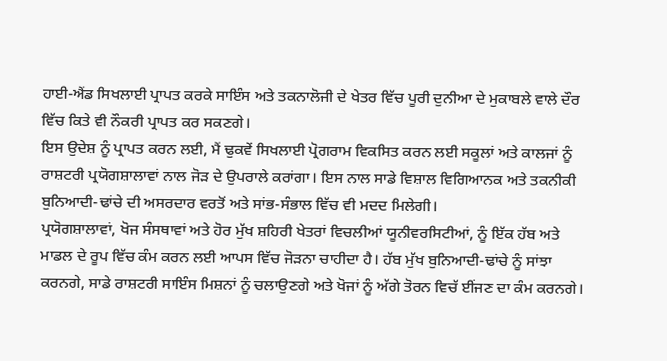ਹਾਈ-ਐਂਡ ਸਿਖਲਾਈ ਪ੍ਰਾਪਤ ਕਰਕੇ ਸਾਇੰਸ ਅਤੇ ਤਕਨਾਲੋਜੀ ਦੇ ਖੇਤਰ ਵਿੱਚ ਪੂਰੀ ਦੁਨੀਆ ਦੇ ਮੁਕਾਬਲੇ ਵਾਲੇ ਦੌਰ ਵਿੱਚ ਕਿਤੇ ਵੀ ਨੌਕਰੀ ਪ੍ਰਾਪਤ ਕਰ ਸਕਣਗੇ।
ਇਸ ਉਦੇਸ਼ ਨੂੰ ਪ੍ਰਾਪਤ ਕਰਨ ਲਈ, ਮੈਂ ਢੁਕਵੇਂ ਸਿਖਲਾਈ ਪ੍ਰੋਗਰਾਮ ਵਿਕਸਿਤ ਕਰਨ ਲਈ ਸਕੂਲਾਂ ਅਤੇ ਕਾਲਜਾਂ ਨੂੰ ਰਾਸ਼ਟਰੀ ਪ੍ਰਯੋਗਸ਼ਾਲਾਵਾਂ ਨਾਲ ਜੋੜ ਦੇ ਉਪਰਾਲੇ ਕਰਾਂਗਾ। ਇਸ ਨਾਲ ਸਾਡੇ ਵਿਸ਼ਾਲ ਵਿਗਿਆਨਕ ਅਤੇ ਤਕਨੀਕੀ ਬੁਨਿਆਦੀ-ਢਾਂਚੇ ਦੀ ਅਸਰਦਾਰ ਵਰਤੋਂ ਅਤੇ ਸਾਂਭ-ਸੰਭਾਲ ਵਿੱਚ ਵੀ ਮਦਦ ਮਿਲੇਗੀ।
ਪ੍ਰਯੋਗਸ਼ਾਲਾਵਾਂ, ਖੋਜ ਸੰਸਥਾਵਾਂ ਅਤੇ ਹੋਰ ਮੁੱਖ ਸ਼ਹਿਰੀ ਖੇਤਰਾਂ ਵਿਚਲੀਆਂ ਯੂਨੀਵਰਸਿਟੀਆਂ, ਨੂੰ ਇੱਕ ਹੱਬ ਅਤੇ ਮਾਡਲ ਦੇ ਰੂਪ ਵਿੱਚ ਕੰਮ ਕਰਨ ਲਈ ਆਪਸ ਵਿੱਚ ਜੋੜਨਾ ਚਾਹੀਦਾ ਹੈ। ਹੱਬ ਮੁੱਖ ਬੁਨਿਆਦੀ-ਢਾਂਚੇ ਨੂੰ ਸਾਂਝਾ ਕਰਨਗੇ, ਸਾਡੇ ਰਾਸ਼ਟਰੀ ਸਾਇੰਸ ਮਿਸ਼ਨਾਂ ਨੂੰ ਚਲਾਉਣਗੇ ਅਤੇ ਖੋਜਾਂ ਨੂੰ ਅੱਗੇ ਤੋਰਨ ਵਿਚੱ ਈਂਜਣ ਦਾ ਕੰਮ ਕਰਨਗੇ।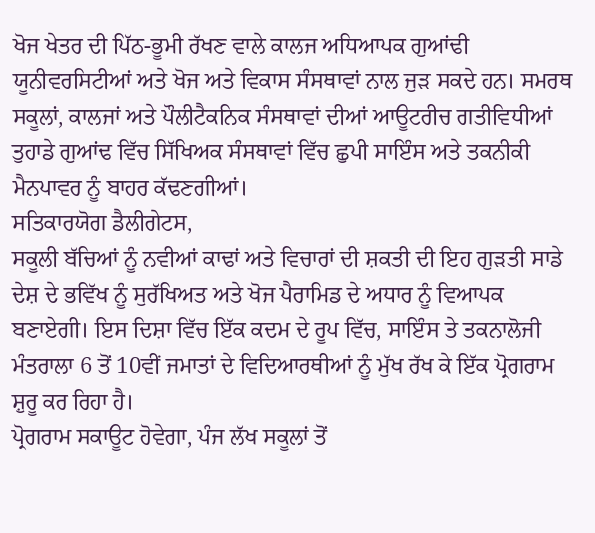ਖੋਜ ਖੇਤਰ ਦੀ ਪਿੱਠ-ਭੂਮੀ ਰੱਖਣ ਵਾਲੇ ਕਾਲਜ ਅਧਿਆਪਕ ਗੁਆਂਢੀ ਯੂਨੀਵਰਸਿਟੀਆਂ ਅਤੇ ਖੋਜ ਅਤੇ ਵਿਕਾਸ ਸੰਸਥਾਵਾਂ ਨਾਲ ਜੁੜ ਸਕਦੇ ਹਨ। ਸਮਰਥ ਸਕੂਲਾਂ, ਕਾਲਜਾਂ ਅਤੇ ਪੌਲੀਟੈਕਨਿਕ ਸੰਸਥਾਵਾਂ ਦੀਆਂ ਆਊਟਰੀਚ ਗਤੀਵਿਧੀਆਂ ਤੁਹਾਡੇ ਗੁਆਂਢ ਵਿੱਚ ਸਿੱਖਿਅਕ ਸੰਸਥਾਵਾਂ ਵਿੱਚ ਛੁਪੀ ਸਾਇੰਸ ਅਤੇ ਤਕਨੀਕੀ ਮੈਨਪਾਵਰ ਨੂੰ ਬਾਹਰ ਕੱਢਣਗੀਆਂ।
ਸਤਿਕਾਰਯੋਗ ਡੈਲੀਗੇਟਸ,
ਸਕੂਲੀ ਬੱਚਿਆਂ ਨੂੰ ਨਵੀਆਂ ਕਾਢਾਂ ਅਤੇ ਵਿਚਾਰਾਂ ਦੀ ਸ਼ਕਤੀ ਦੀ ਇਹ ਗੁੜਤੀ ਸਾਡੇ ਦੇਸ਼ ਦੇ ਭਵਿੱਖ ਨੂੰ ਸੁਰੱਖਿਅਤ ਅਤੇ ਖੋਜ ਪੈਰਾਮਿਡ ਦੇ ਅਧਾਰ ਨੂੰ ਵਿਆਪਕ ਬਣਾਏਗੀ। ਇਸ ਦਿਸ਼ਾ ਵਿੱਚ ਇੱਕ ਕਦਮ ਦੇ ਰੂਪ ਵਿੱਚ, ਸਾਇੰਸ ਤੇ ਤਕਨਾਲੋਜੀ ਮੰਤਰਾਲਾ 6 ਤੋਂ 10ਵੀਂ ਜਮਾਤਾਂ ਦੇ ਵਿਦਿਆਰਥੀਆਂ ਨੂੰ ਮੁੱਖ ਰੱਖ ਕੇ ਇੱਕ ਪ੍ਰੋਗਰਾਮ ਸ਼ੁਰੂ ਕਰ ਰਿਹਾ ਹੈ।
ਪ੍ਰੋਗਰਾਮ ਸਕਾਊਟ ਹੋਵੇਗਾ, ਪੰਜ ਲੱਖ ਸਕੂਲਾਂ ਤੋਂ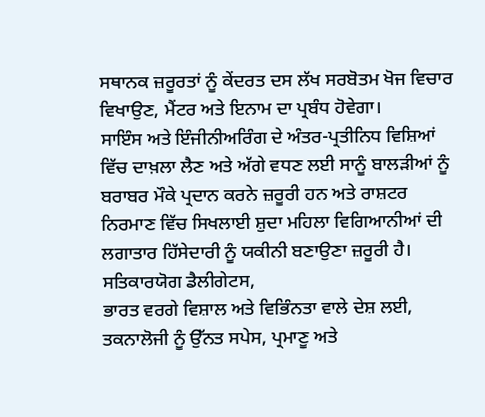ਸਥਾਨਕ ਜ਼ਰੂਰਤਾਂ ਨੂੰ ਕੇਂਦਰਤ ਦਸ ਲੱਖ ਸਰਬੋਤਮ ਖੋਜ ਵਿਚਾਰ ਵਿਖਾਉਣ, ਮੈਂਟਰ ਅਤੇ ਇਨਾਮ ਦਾ ਪ੍ਰਬੰਧ ਹੋਵੇਗਾ।
ਸਾਇੰਸ ਅਤੇ ਇੰਜੀਨੀਅਰਿੰਗ ਦੇ ਅੰਤਰ-ਪ੍ਰਤੀਨਿਧ ਵਿਸ਼ਿਆਂ ਵਿੱਚ ਦਾਖ਼ਲਾ ਲੈਣ ਅਤੇ ਅੱਗੇ ਵਧਣ ਲਈ ਸਾਨੂੰ ਬਾਲੜੀਆਂ ਨੂੰ ਬਰਾਬਰ ਮੌਕੇ ਪ੍ਰਦਾਨ ਕਰਨੇ ਜ਼ਰੂਰੀ ਹਨ ਅਤੇ ਰਾਸ਼ਟਰ ਨਿਰਮਾਣ ਵਿੱਚ ਸਿਖਲਾਈ ਸ਼ੁਦਾ ਮਹਿਲਾ ਵਿਗਿਆਨੀਆਂ ਦੀ ਲਗਾਤਾਰ ਹਿੱਸੇਦਾਰੀ ਨੂੰ ਯਕੀਨੀ ਬਣਾਉਣਾ ਜ਼ਰੂਰੀ ਹੈ।
ਸਤਿਕਾਰਯੋਗ ਡੈਲੀਗੇਟਸ,
ਭਾਰਤ ਵਰਗੇ ਵਿਸ਼ਾਲ ਅਤੇ ਵਿਭਿੰਨਤਾ ਵਾਲੇ ਦੇਸ਼ ਲਈ, ਤਕਨਾਲੋਜੀ ਨੂੰ ਉੱਨਤ ਸਪੇਸ, ਪ੍ਰਮਾਣੂ ਅਤੇ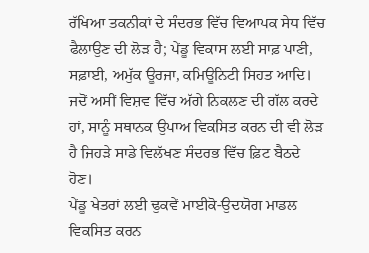ਰੱਖਿਆ ਤਕਨੀਕਾਂ ਦੇ ਸੰਦਰਭ ਵਿੱਚ ਵਿਆਪਕ ਸੇਧ ਵਿੱਚ ਫੈਲਾਉਣ ਦੀ ਲੋੜ ਹੈ; ਪੇਂਡੂ ਵਿਕਾਸ ਲਈ ਸਾਫ਼ ਪਾਣੀ, ਸਫ਼ਾਈ, ਅਮੁੱਕ ਊਰਜਾ, ਕਮਿਊਨਿਟੀ ਸਿਹਤ ਆਦਿ।
ਜਦੋਂ ਅਸੀਂ ਵਿਸ਼ਵ ਵਿੱਚ ਅੱਗੇ ਨਿਕਲਣ ਦੀ ਗੱਲ ਕਰਦੇ ਹਾਂ, ਸਾਨੂੰ ਸਥਾਨਕ ਉਪਾਅ ਵਿਕਸਿਤ ਕਰਨ ਦੀ ਵੀ ਲੋੜ ਹੈ ਜਿਹੜੇ ਸਾਡੇ ਵਿਲੱਖਣ ਸੰਦਰਭ ਵਿੱਚ ਫ਼ਿਟ ਬੈਠਦੇ ਹੋਣ।
ਪੇਂਡੂ ਖੇਤਰਾਂ ਲਈ ਢੁਕਵੇਂ ਮਾਈਕੋ-ਉਦਯੋਗ ਮਾਡਲ ਵਿਕਸਿਤ ਕਰਨ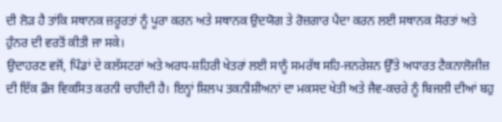ਦੀ ਲੋੜ ਹੈ ਤਾਂਕਿ ਸਥਾਨਕ ਜ਼ਰੂਰਤਾਂ ਨੂੰ ਪੂਰਾ ਕਰਨ ਅਤੇ ਸਥਾਨਕ ਉਦਯੋਗ ਤੇ ਰੋਜ਼ਗਾਰ ਪੈਦਾ ਕਰਨ ਲਈ ਸਥਾਨਕ ਸੋਰਤਾਂ ਅਤੇ ਹੁੰਨਰ ਦੀ ਵਰਤੋਂ ਕੀਤੀ ਜਾ ਸਕੇ।
ਉਦਾਹਰਣ ਵਜੋਂ, ਪਿੰਡਾਂ ਦੇ ਕਲੱਸਟਰਾਂ ਅਤੇ ਅਰਧ-ਸ਼ਹਿਰੀ ਖੇਤਰਾਂ ਲਈ ਸਾਨੂੰ ਸਮਰੱਥ ਸਹਿ-ਜਨਰੇਸ਼ਨ ਉੱਤੇ ਅਧਾਰਤ ਟੈਕਨਾਲੋਜੀਜ਼ ਦੀ ਇੱਕ ਫ਼ੌਜ ਵਿਕਸਿਤ ਕਰਨੀ ਚਾਹੀਦੀ ਹੈ। ਇਨ੍ਹਾਂ ਸ਼ਿਲਪ ਤਕਨੀਸ਼ੀਅਨਾਂ ਦਾ ਮਕਸਦ ਖੇਤੀ ਅਤੇ ਜੈਵ-ਕਚਰੇ ਨੂੰ ਬਿਜਲੀ ਦੀਆਂ ਬਹੁ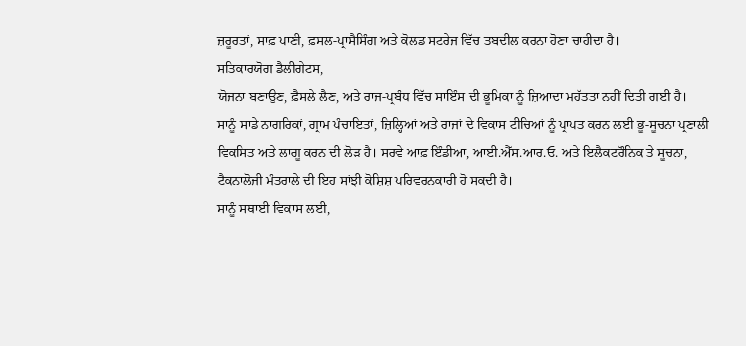ਜ਼ਰੂਰਤਾਂ, ਸਾਫ਼ ਪਾਣੀ, ਫ਼ਸਲ-ਪ੍ਰਾਸੈਸਿੰਗ ਅਤੇ ਕੋਲਡ ਸਟਰੇਜ ਵਿੱਚ ਤਬਦੀਲ ਕਰਨਾ ਹੋਣਾ ਚਾਹੀਦਾ ਹੈ।
ਸਤਿਕਾਰਯੋਗ ਡੈਲੀਗੇਟਸ,
ਯੋਜਨਾ ਬਣਾਉਣ, ਫ਼ੈਸਲੇ ਲੈਣ, ਅਤੇ ਰਾਜ-ਪ੍ਰਬੰਧ ਵਿੱਚ ਸਾਇੰਸ ਦੀ ਭੂਮਿਕਾ ਨੂੰ ਜ਼ਿਆਦਾ ਮਹੱਤਤਾ ਨਹੀਂ ਦਿਤੀ ਗਈ ਹੈ।
ਸਾਨੂੰ ਸਾਡੇ ਨਾਗਰਿਕਾਂ, ਗ੍ਰਾਮ ਪੰਚਾਇਤਾਂ, ਜ਼ਿਲ੍ਹਿਆਂ ਅਤੇ ਰਾਜਾਂ ਦੇ ਵਿਕਾਸ ਟੀਚਿਆਂ ਨੂੰ ਪ੍ਰਾਪਤ ਕਰਨ ਲਈ ਭੂ-ਸੂਚਨਾ ਪ੍ਰਣਾਲੀ ਵਿਕਸਿਤ ਅਤੇ ਲਾਗੂ ਕਰਨ ਦੀ ਲੋੜ ਹੈ। ਸਰਵੇ ਆਫ਼ ਇੰਡੀਆ, ਆਈ.ਐੱਸ.ਆਰ.ਓ. ਅਤੇ ਇਲੈਕਟਰੌਨਿਕ ਤੇ ਸੂਚਨਾ, ਟੈਕਨਾਲੋਜੀ ਮੰਤਰਾਲੇ ਦੀ ਇਹ ਸਾਂਝੀ ਕੋਸ਼ਿਸ਼ ਪਰਿਵਰਨਕਾਰੀ ਹੋ ਸਕਦੀ ਹੈ।
ਸਾਨੂੰ ਸਥਾਈ ਵਿਕਾਸ ਲਈ,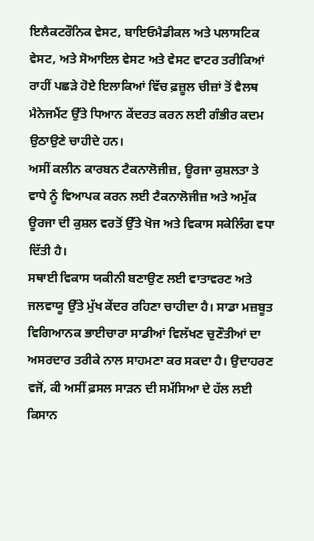ਇਲੈਕਟਰੌਨਿਕ ਵੇਸਟ, ਬਾਇਓਮੈਡੀਕਲ ਅਤੇ ਪਲਾਸਟਿਕ ਵੇਸਟ, ਅਤੇ ਸੋਆਇਲ ਵੇਸਟ ਅਤੇ ਵੇਸਟ ਵਾਟਰ ਤਰੀਕਿਆਂ ਰਾਹੀਂ ਪਛੜੇ ਹੋਏ ਇਲਾਕਿਆਂ ਵਿੱਚ ਫ਼ਜ਼ੂਲ ਚੀਜ਼ਾਂ ਤੋਂ ਵੈਲਥ ਮੈਨੇਜਮੈਂਟ ਉੱਤੇ ਧਿਆਨ ਕੇਂਦਰਤ ਕਰਨ ਲਈ ਗੰਭੀਰ ਕਦਮ ਉਠਾਉਣੇ ਚਾਹੀਦੇ ਹਨ।
ਅਸੀਂ ਕਲੀਨ ਕਾਰਬਨ ਟੈਕਨਾਲੋਜੀਜ਼, ਊਰਜਾ ਕੁਸ਼ਲਤਾ ਤੇ ਵਾਧੇ ਨੂੰ ਵਿਆਪਕ ਕਰਨ ਲਈ ਟੈਕਨਾਲੋਜੀਜ਼ ਅਤੇ ਅਮੁੱਕ ਊਰਜਾ ਦੀ ਕੁਸ਼ਲ ਵਰਤੋਂ ਉੱਤੇ ਖੋਜ ਅਤੇ ਵਿਕਾਸ ਸਕੇਲਿੰਗ ਵਧਾ ਦਿੱਤੀ ਹੈ।
ਸਥਾਈ ਵਿਕਾਸ ਯਕੀਨੀ ਬਣਾਉਣ ਲਈ ਵਾਤਾਵਰਣ ਅਤੇ ਜਲਵਾਯੂ ਉੱਤੇ ਮੁੱਖ ਕੇਂਦਰ ਰਹਿਣਾ ਚਾਹੀਦਾ ਹੈ। ਸਾਡਾ ਮਜ਼ਬੂਤ ਵਿਗਿਆਨਕ ਭਾਈਚਾਰਾ ਸਾਡੀਆਂ ਵਿਲੱਖਣ ਚੁਣੌਤੀਆਂ ਦਾ ਅਸਰਦਾਰ ਤਰੀਕੇ ਨਾਲ ਸਾਹਮਣਾ ਕਰ ਸਕਦਾ ਹੈ। ਉਦਾਹਰਣ ਵਜੋਂ, ਕੀ ਅਸੀਂ ਫ਼ਸਲ ਸਾੜਨ ਦੀ ਸਮੱਸਿਆ ਦੇ ਹੱਲ ਲਈ ਕਿਸਾਨ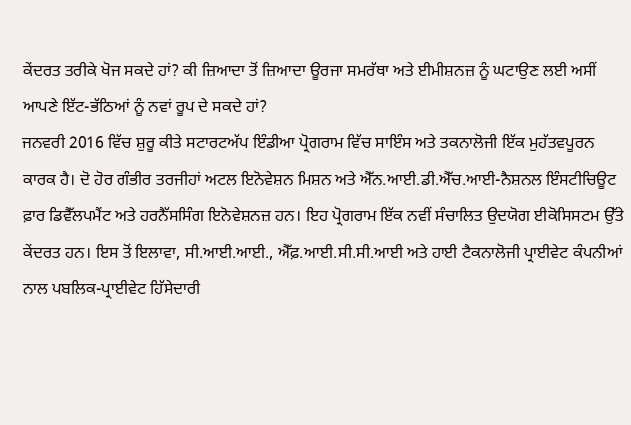ਕੇਂਦਰਤ ਤਰੀਕੇ ਖੋਜ ਸਕਦੇ ਹਾਂ? ਕੀ ਜ਼ਿਆਦਾ ਤੋਂ ਜ਼ਿਆਦਾ ਊਰਜਾ ਸਮਰੱਥਾ ਅਤੇ ਈਮੀਸ਼ਨਜ਼ ਨੂੰ ਘਟਾਉਣ ਲਈ ਅਸੀਂ ਆਪਣੇ ਇੱਟ-ਭੱਠਿਆਂ ਨੂੰ ਨਵਾਂ ਰੂਪ ਦੇ ਸਕਦੇ ਹਾਂ?
ਜਨਵਰੀ 2016 ਵਿੱਚ ਸ਼ੁਰੂ ਕੀਤੇ ਸਟਾਰਟਅੱਪ ਇੰਡੀਆ ਪ੍ਰੋਗਰਾਮ ਵਿੱਚ ਸਾਇੰਸ ਅਤੇ ਤਕਨਾਲੋਜੀ ਇੱਕ ਮੁਹੱਤਵਪੂਰਨ ਕਾਰਕ ਹੈ। ਦੋ ਹੋਰ ਗੰਭੀਰ ਤਰਜੀਹਾਂ ਅਟਲ ਇਨੋਵੇਸ਼ਨ ਮਿਸ਼ਨ ਅਤੇ ਐੱਨ.ਆਈ.ਡੀ.ਐੱਚ.ਆਈ-ਨੈਸ਼ਨਲ ਇੰਸਟੀਚਿਊਟ ਫ਼ਾਰ ਡਿਵੈੱਲਪਮੈਂਟ ਅਤੇ ਹਰਨੈੱਸਸਿੰਗ ਇਨੋਵੇਸ਼ਨਜ਼ ਹਨ। ਇਹ ਪ੍ਰੋਗਰਾਮ ਇੱਕ ਨਵੀਂ ਸੰਚਾਲਿਤ ਉਦਯੋਗ ਈਕੋਸਿਸਟਮ ਉੱਤੇ ਕੇਂਦਰਤ ਹਨ। ਇਸ ਤੋਂ ਇਲਾਵਾ, ਸੀ.ਆਈ.ਆਈ., ਐੱਫ਼.ਆਈ.ਸੀ.ਸੀ.ਆਈ ਅਤੇ ਹਾਈ ਟੈਕਨਾਲੋਜੀ ਪ੍ਰਾਈਵੇਟ ਕੰਪਨੀਆਂ ਨਾਲ ਪਬਲਿਕ-ਪ੍ਰਾਈਵੇਟ ਹਿੱਸੇਦਾਰੀ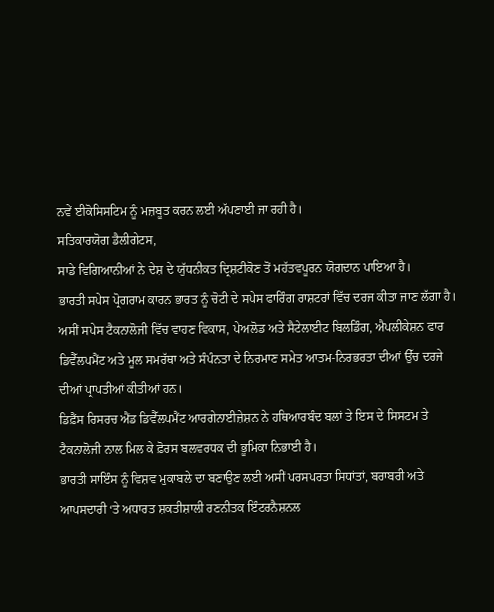ਨਵੇਂ ਈਕੋਸਿਸਟਿਮ ਨੂੰ ਮਜ਼ਬੂਤ ਕਰਨ ਲਈ ਅੱਪਣਾਈ ਜਾ ਰਹੀ ਹੈ।
ਸਤਿਕਾਰਯੋਗ ਡੈਲੀਗੇਟਸ,
ਸਾਡੇ ਵਿਗਿਆਨੀਆਂ ਨੇ ਦੇਸ਼ ਦੇ ਯੁੱਧਨੀਕਤ ਦ੍ਰਿਸ਼ਟੀਕੋਣ ਤੋਂ ਮਹੱਤਵਪੂਰਨ ਯੋਗਦਾਨ ਪਾਇਆ ਹੈ।
ਭਾਰਤੀ ਸਪੇਸ ਪ੍ਰੋਗਰਾਮ ਕਾਰਨ ਭਾਰਤ ਨੂੰ ਚੋਟੀ ਦੇ ਸਪੇਸ ਫਾਰਿੰਗ ਰਾਸ਼ਟਰਾਂ ਵਿੱਚ ਦਰਜ ਕੀਤਾ ਜਾਣ ਲੱਗਾ ਹੈ। ਅਸੀਂ ਸਪੇਸ ਟੈਕਨਾਲੋਜੀ ਵਿੱਚ ਵਾਹਣ ਵਿਕਾਸ, ਪੇਅਲੋਡ ਅਤੇ ਸੈਟੇਲਾਈਟ ਬਿਲਡਿੰਗ, ਐਪਲੀਕੇਸ਼ਨ ਫਾਰ ਡਿਵੈੱਲਪਮੈਂਟ ਅਤੇ ਮੂਲ ਸਮਰੱਥਾ ਅਤੇ ਸੰਪੰਨਤਾ ਦੇ ਨਿਰਮਾਣ ਸਮੇਤ ਆਤਮ-ਨਿਰਭਰਤਾ ਦੀਆਂ ਉੱਚ ਦਰਜੇ ਦੀਆਂ ਪ੍ਰਾਪਤੀਆਂ ਕੀਤੀਆਂ ਹਨ।
ਡਿਫ਼ੈਂਸ ਰਿਸਰਚ ਐਂਡ ਡਿਵੈੱਲਪਮੈਂਟ ਆਰਗੇਨਾਈਜ਼ੇਸ਼ਨ ਨੇ ਹਥਿਆਰਬੰਦ ਬਲਾਂ ਤੇ ਇਸ ਦੇ ਸਿਸਟਮ ਤੇ ਟੈਕਨਾਲੋਜੀ ਨਾਲ ਮਿਲ ਕੇ ਫ਼ੋਰਸ ਬਲਵਰਧਕ ਦੀ ਭੂਮਿਕਾ ਨਿਭਾਈ ਹੈ।
ਭਾਰਤੀ ਸਾਇੰਸ ਨੂੰ ਵਿਸ਼ਵ ਮੁਕਾਬਲੇ ਦਾ ਬਣਾਉਣ ਲਈ ਅਸੀਂ ਪਰਸਪਰਤਾ ਸਿਧਾਂਤਾਂ, ਬਰਾਬਰੀ ਅਤੇ ਆਪਸਦਾਰੀ ‘ਤੇ ਅਧਾਰਤ ਸ਼ਕਤੀਸ਼ਾਲੀ ਰਣਨੀਤਕ ਇੰਟਰਨੈਸ਼ਨਲ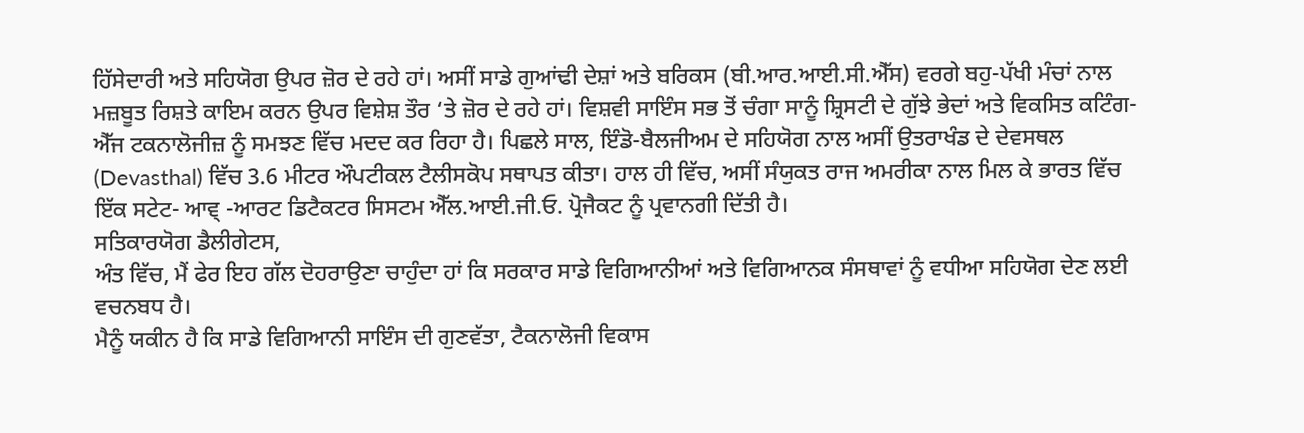ਹਿੱਸੇਦਾਰੀ ਅਤੇ ਸਹਿਯੋਗ ਉਪਰ ਜ਼ੋਰ ਦੇ ਰਹੇ ਹਾਂ। ਅਸੀਂ ਸਾਡੇ ਗੁਆਂਢੀ ਦੇਸ਼ਾਂ ਅਤੇ ਬਰਿਕਸ (ਬੀ.ਆਰ.ਆਈ.ਸੀ.ਐੱਸ) ਵਰਗੇ ਬਹੁ-ਪੱਖੀ ਮੰਚਾਂ ਨਾਲ ਮਜ਼ਬੂਤ ਰਿਸ਼ਤੇ ਕਾਇਮ ਕਰਨ ਉਪਰ ਵਿਸ਼ੇਸ਼ ਤੌਰ ‘ਤੇ ਜ਼ੋਰ ਦੇ ਰਹੇ ਹਾਂ। ਵਿਸ਼ਵੀ ਸਾਇੰਸ ਸਭ ਤੋਂ ਚੰਗਾ ਸਾਨੂੰ ਸ਼੍ਰਿਸਟੀ ਦੇ ਗੁੱਝੇ ਭੇਦਾਂ ਅਤੇ ਵਿਕਸਿਤ ਕਟਿੰਗ-ਐੱਜ ਟਕਨਾਲੋਜੀਜ਼ ਨੂੰ ਸਮਝਣ ਵਿੱਚ ਮਦਦ ਕਰ ਰਿਹਾ ਹੈ। ਪਿਛਲੇ ਸਾਲ, ਇੰਡੋ-ਬੈਲਜੀਅਮ ਦੇ ਸਹਿਯੋਗ ਨਾਲ ਅਸੀਂ ਉਤਰਾਖੰਡ ਦੇ ਦੇਵਸਥਲ (Devasthal) ਵਿੱਚ 3.6 ਮੀਟਰ ਔਪਟੀਕਲ ਟੈਲੀਸਕੋਪ ਸਥਾਪਤ ਕੀਤਾ। ਹਾਲ ਹੀ ਵਿੱਚ, ਅਸੀਂ ਸੰਯੁਕਤ ਰਾਜ ਅਮਰੀਕਾ ਨਾਲ ਮਿਲ ਕੇ ਭਾਰਤ ਵਿੱਚ ਇੱਕ ਸਟੇਟ- ਆਵ੍ -ਆਰਟ ਡਿਟੈਕਟਰ ਸਿਸਟਮ ਐੱਲ.ਆਈ.ਜੀ.ਓ. ਪ੍ਰੋਜੈਕਟ ਨੂੰ ਪ੍ਰਵਾਨਗੀ ਦਿੱਤੀ ਹੈ।
ਸਤਿਕਾਰਯੋਗ ਡੈਲੀਗੇਟਸ,
ਅੰਤ ਵਿੱਚ, ਮੈਂ ਫੇਰ ਇਹ ਗੱਲ ਦੋਹਰਾਉਣਾ ਚਾਹੁੰਦਾ ਹਾਂ ਕਿ ਸਰਕਾਰ ਸਾਡੇ ਵਿਗਿਆਨੀਆਂ ਅਤੇ ਵਿਗਿਆਨਕ ਸੰਸਥਾਵਾਂ ਨੂੰ ਵਧੀਆ ਸਹਿਯੋਗ ਦੇਣ ਲਈ ਵਚਨਬਧ ਹੈ।
ਮੈਨੂੰ ਯਕੀਨ ਹੈ ਕਿ ਸਾਡੇ ਵਿਗਿਆਨੀ ਸਾਇੰਸ ਦੀ ਗੁਣਵੱਤਾ, ਟੈਕਨਾਲੋਜੀ ਵਿਕਾਸ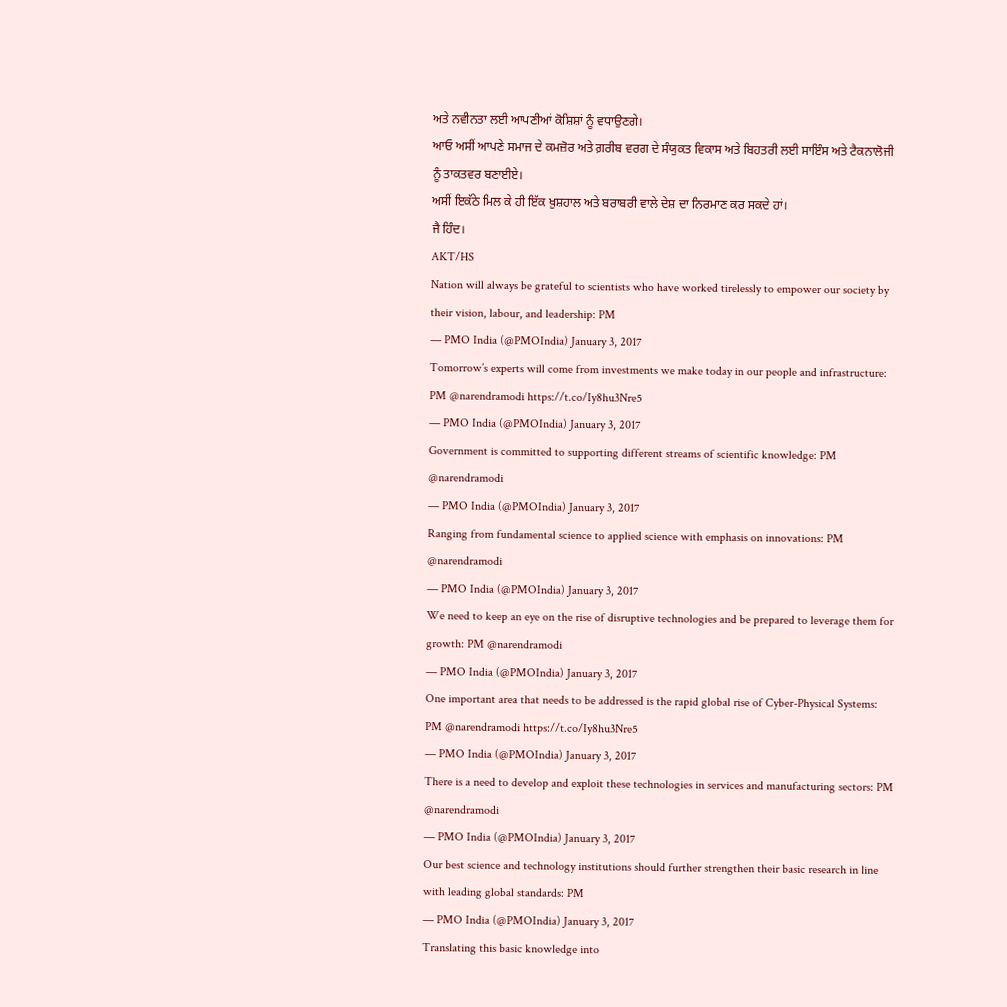ਅਤੇ ਨਵੀਨਤਾ ਲਈ ਆਪਣੀਆਂ ਕੋਸ਼ਿਸ਼ਾਂ ਨੂੰ ਵਧਾਉਣਗੇ।
ਆਓ ਅਸੀਂ ਆਪਣੇ ਸਮਾਜ ਦੇ ਕਮਜ਼ੋਰ ਅਤੇ ਗ਼ਰੀਬ ਵਰਗ ਦੇ ਸੰਯੁਕਤ ਵਿਕਾਸ ਅਤੇ ਬਿਹਤਰੀ ਲਈ ਸਾਇੰਸ ਅਤੇ ਟੈਕਨਾਲੋਜੀ ਨੂੰ ਤਾਕਤਵਰ ਬਣਾਈਏ।
ਅਸੀਂ ਇਕੱਠੇ ਮਿਲ ਕੇ ਹੀ ਇੱਕ ਖ਼ੁਸ਼ਹਾਲ ਅਤੇ ਬਰਾਬਰੀ ਵਾਲੇ ਦੇਸ਼ ਦਾ ਨਿਰਮਾਣ ਕਰ ਸਕਦੇ ਹਾਂ।
ਜੈ ਹਿੰਦ।
AKT/HS
Nation will always be grateful to scientists who have worked tirelessly to empower our society by their vision, labour, and leadership: PM
— PMO India (@PMOIndia) January 3, 2017
Tomorrow’s experts will come from investments we make today in our people and infrastructure: PM @narendramodi https://t.co/Iy8hu3Nre5
— PMO India (@PMOIndia) January 3, 2017
Government is committed to supporting different streams of scientific knowledge: PM @narendramodi
— PMO India (@PMOIndia) January 3, 2017
Ranging from fundamental science to applied science with emphasis on innovations: PM @narendramodi
— PMO India (@PMOIndia) January 3, 2017
We need to keep an eye on the rise of disruptive technologies and be prepared to leverage them for growth: PM @narendramodi
— PMO India (@PMOIndia) January 3, 2017
One important area that needs to be addressed is the rapid global rise of Cyber-Physical Systems: PM @narendramodi https://t.co/Iy8hu3Nre5
— PMO India (@PMOIndia) January 3, 2017
There is a need to develop and exploit these technologies in services and manufacturing sectors: PM @narendramodi
— PMO India (@PMOIndia) January 3, 2017
Our best science and technology institutions should further strengthen their basic research in line with leading global standards: PM
— PMO India (@PMOIndia) January 3, 2017
Translating this basic knowledge into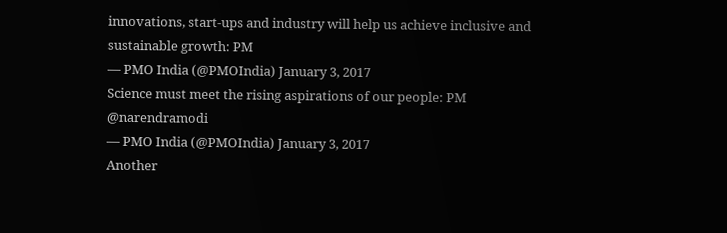innovations, start-ups and industry will help us achieve inclusive and sustainable growth: PM
— PMO India (@PMOIndia) January 3, 2017
Science must meet the rising aspirations of our people: PM @narendramodi
— PMO India (@PMOIndia) January 3, 2017
Another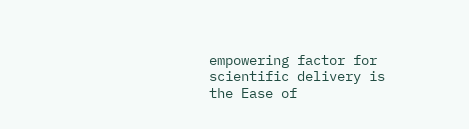empowering factor for scientific delivery is the Ease of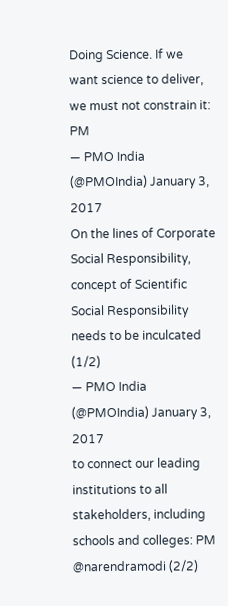Doing Science. If we want science to deliver, we must not constrain it: PM
— PMO India (@PMOIndia) January 3, 2017
On the lines of Corporate Social Responsibility, concept of Scientific Social Responsibility needs to be inculcated (1/2)
— PMO India (@PMOIndia) January 3, 2017
to connect our leading institutions to all stakeholders, including schools and colleges: PM @narendramodi (2/2)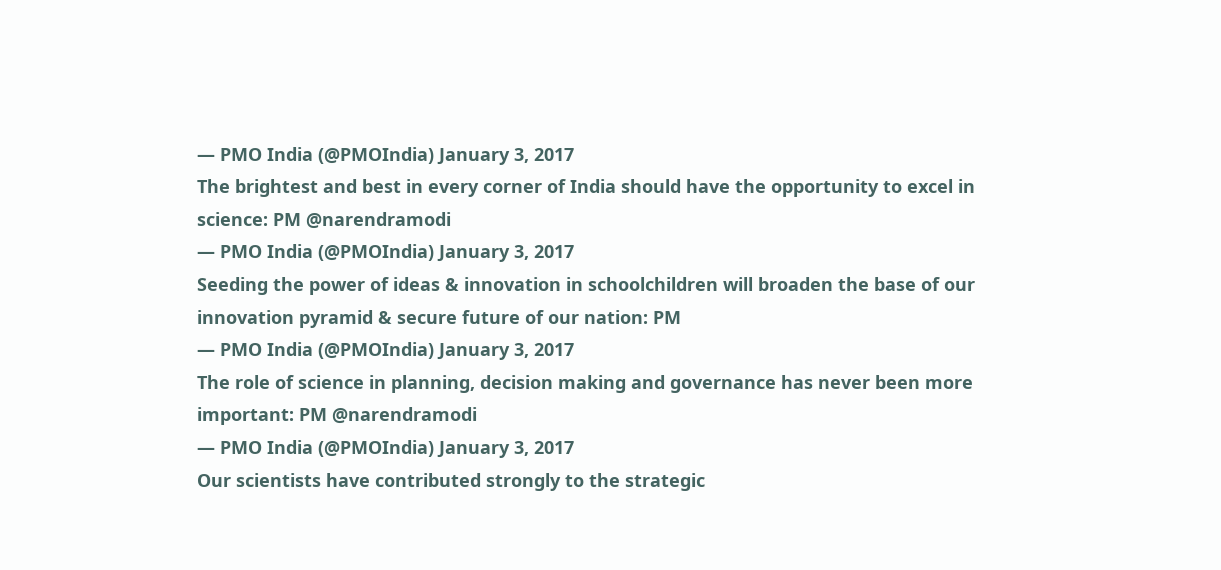— PMO India (@PMOIndia) January 3, 2017
The brightest and best in every corner of India should have the opportunity to excel in science: PM @narendramodi
— PMO India (@PMOIndia) January 3, 2017
Seeding the power of ideas & innovation in schoolchildren will broaden the base of our innovation pyramid & secure future of our nation: PM
— PMO India (@PMOIndia) January 3, 2017
The role of science in planning, decision making and governance has never been more important: PM @narendramodi
— PMO India (@PMOIndia) January 3, 2017
Our scientists have contributed strongly to the strategic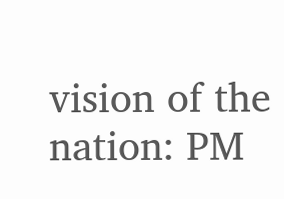vision of the nation: PM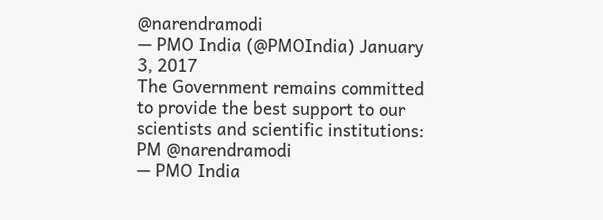@narendramodi
— PMO India (@PMOIndia) January 3, 2017
The Government remains committed to provide the best support to our scientists and scientific institutions: PM @narendramodi
— PMO India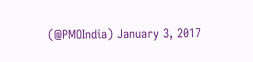(@PMOIndia) January 3, 2017